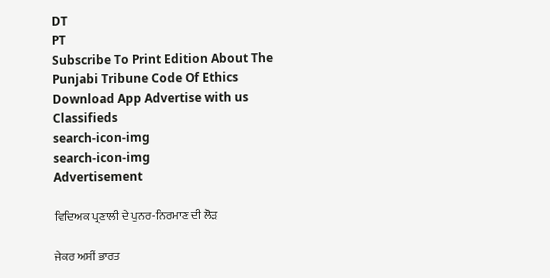DT
PT
Subscribe To Print Edition About The Punjabi Tribune Code Of Ethics Download App Advertise with us Classifieds
search-icon-img
search-icon-img
Advertisement

ਵਿਦਿਅਕ ਪ੍ਰਣਾਲੀ ਦੇ ਪੁਨਰ-ਨਿਰਮਾਣ ਦੀ ਲੋੜ

ਜੇਕਰ ਅਸੀਂ ਭਾਰਤ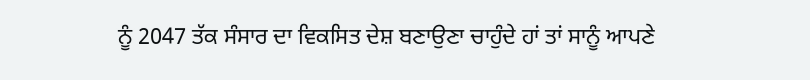ਨੂੰ 2047 ਤੱਕ ਸੰਸਾਰ ਦਾ ਵਿਕਸਿਤ ਦੇਸ਼ ਬਣਾਉਣਾ ਚਾਹੁੰਦੇ ਹਾਂ ਤਾਂ ਸਾਨੂੰ ਆਪਣੇ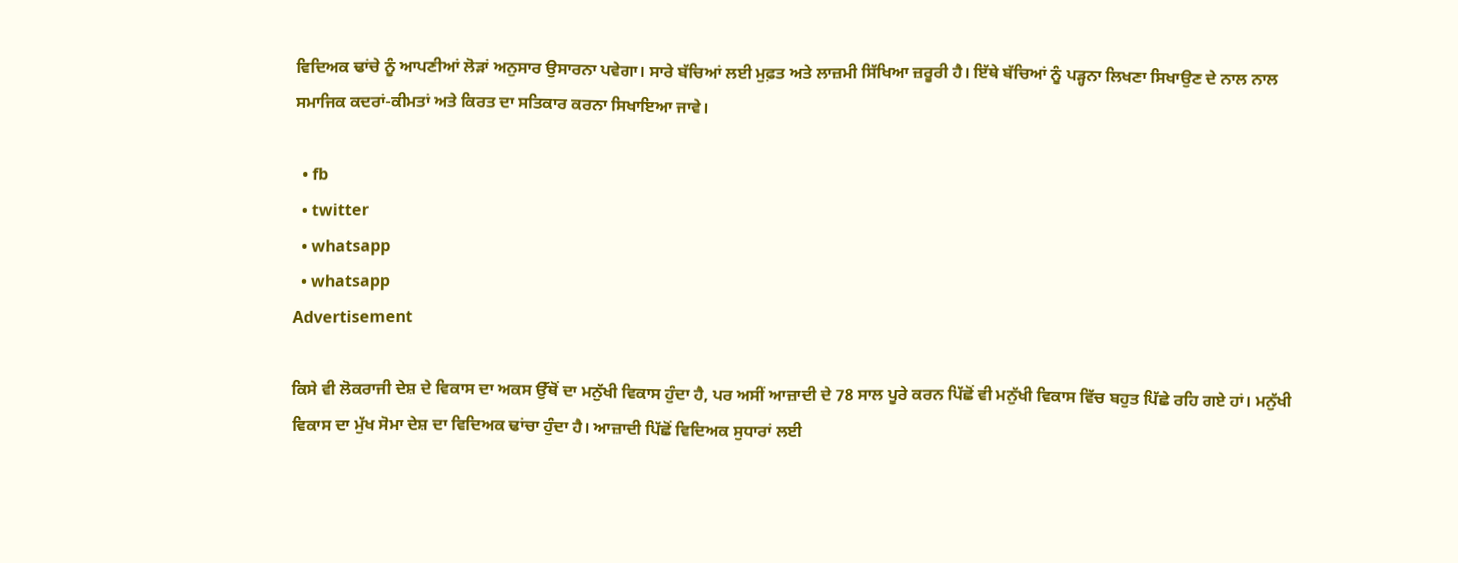ਵਿਦਿਅਕ ਢਾਂਚੇ ਨੂੰ ਆਪਣੀਆਂ ਲੋੜਾਂ ਅਨੁਸਾਰ ਉਸਾਰਨਾ ਪਵੇਗਾ। ਸਾਰੇ ਬੱਚਿਆਂ ਲਈ ਮੁਫ਼ਤ ਅਤੇ ਲਾਜ਼ਮੀ ਸਿੱਖਿਆ ਜ਼ਰੂਰੀ ਹੈ। ਇੱਥੇ ਬੱਚਿਆਂ ਨੂੰ ਪੜ੍ਹਨਾ ਲਿਖਣਾ ਸਿਖਾਉਣ ਦੇ ਨਾਲ ਨਾਲ ਸਮਾਜਿਕ ਕਦਰਾਂ-ਕੀਮਤਾਂ ਅਤੇ ਕਿਰਤ ਦਾ ਸਤਿਕਾਰ ਕਰਨਾ ਸਿਖਾਇਆ ਜਾਵੇ।

  • fb
  • twitter
  • whatsapp
  • whatsapp
Advertisement

ਕਿਸੇ ਵੀ ਲੋਕਰਾਜੀ ਦੇਸ਼ ਦੇ ਵਿਕਾਸ ਦਾ ਅਕਸ ਉੱਥੋਂ ਦਾ ਮਨੁੱਖੀ ਵਿਕਾਸ ਹੁੰਦਾ ਹੈ, ਪਰ ਅਸੀਂ ਆਜ਼ਾਦੀ ਦੇ 78 ਸਾਲ ਪੂਰੇ ਕਰਨ ਪਿੱਛੋਂ ਵੀ ਮਨੁੱਖੀ ਵਿਕਾਸ ਵਿੱਚ ਬਹੁਤ ਪਿੱਛੇ ਰਹਿ ਗਏ ਹਾਂ। ਮਨੁੱਖੀ ਵਿਕਾਸ ਦਾ ਮੁੱਖ ਸੋਮਾ ਦੇਸ਼ ਦਾ ਵਿਦਿਅਕ ਢਾਂਚਾ ਹੁੰਦਾ ਹੈ। ਆਜ਼ਾਦੀ ਪਿੱਛੋਂ ਵਿਦਿਅਕ ਸੁਧਾਰਾਂ ਲਈ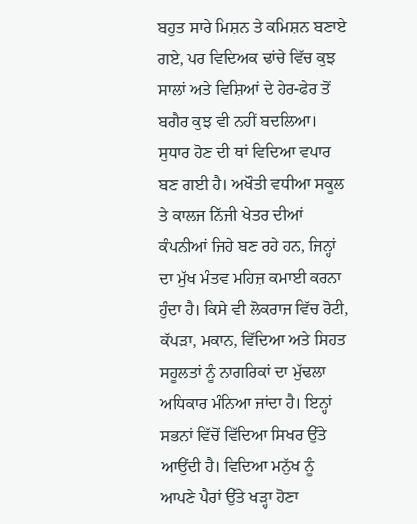ਬਹੁਤ ਸਾਰੇ ਮਿਸ਼ਨ ਤੇ ਕਮਿਸ਼ਨ ਬਣਾਏ ਗਏ, ਪਰ ਵਿਦਿਅਕ ਢਾਂਚੇ ਵਿੱਚ ਕੁਝ ਸਾਲਾਂ ਅਤੇ ਵਿਸ਼ਿਆਂ ਦੇ ਹੇਰ-ਫੇਰ ਤੋਂ ਬਗੈਰ ਕੁਝ ਵੀ ਨਹੀਂ ਬਦਲਿਆ। ਸੁਧਾਰ ਹੋਣ ਦੀ ਥਾਂ ਵਿਦਿਆ ਵਪਾਰ ਬਣ ਗਈ ਹੈ। ਅਖੌਤੀ ਵਧੀਆ ਸਕੂਲ ਤੇ ਕਾਲਜ ਨਿੱਜੀ ਖੇਤਰ ਦੀਆਂ ਕੰਪਨੀਆਂ ਜਿਹੇ ਬਣ ਰਹੇ ਹਨ, ਜਿਨ੍ਹਾਂ ਦਾ ਮੁੱਖ ਮੰਤਵ ਮਹਿਜ਼ ਕਮਾਈ ਕਰਨਾ ਹੁੰਦਾ ਹੈ। ਕਿਸੇ ਵੀ ਲੋਕਰਾਜ ਵਿੱਚ ਰੋਟੀ, ਕੱਪੜਾ, ਮਕਾਨ, ਵਿੱਦਿਆ ਅਤੇ ਸਿਹਤ ਸਹੂਲਤਾਂ ਨੂੰ ਨਾਗਰਿਕਾਂ ਦਾ ਮੁੱਢਲਾ ਅਧਿਕਾਰ ਮੰਨਿਆ ਜਾਂਦਾ ਹੈ। ਇਨ੍ਹਾਂ ਸਭਨਾਂ ਵਿੱਚੋਂ ਵਿੱਦਿਆ ਸਿਖਰ ਉੱਤੇ ਆਉਂਦੀ ਹੈ। ਵਿਦਿਆ ਮਨੁੱਖ ਨੂੰ ਆਪਣੇ ਪੈਰਾਂ ਉੱਤੇ ਖੜ੍ਹਾ ਹੋਣਾ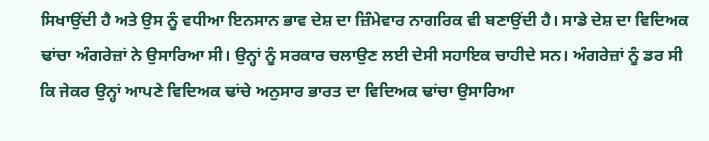ਸਿਖਾਉਂਦੀ ਹੈ ਅਤੇ ਉਸ ਨੂੰ ਵਧੀਆ ਇਨਸਾਨ ਭਾਵ ਦੇਸ਼ ਦਾ ਜ਼ਿੰਮੇਵਾਰ ਨਾਗਰਿਕ ਵੀ ਬਣਾਉਂਦੀ ਹੈ। ਸਾਡੇ ਦੇਸ਼ ਦਾ ਵਿਦਿਅਕ ਢਾਂਚਾ ਅੰਗਰੇਜ਼ਾਂ ਨੇ ਉਸਾਰਿਆ ਸੀ। ਉਨ੍ਹਾਂ ਨੂੰ ਸਰਕਾਰ ਚਲਾਉਣ ਲਈ ਦੇਸੀ ਸਹਾਇਕ ਚਾਹੀਦੇ ਸਨ। ਅੰਗਰੇਜ਼ਾਂ ਨੂੰ ਡਰ ਸੀ ਕਿ ਜੇਕਰ ਉਨ੍ਹਾਂ ਆਪਣੇ ਵਿਦਿਅਕ ਢਾਂਚੇ ਅਨੁਸਾਰ ਭਾਰਤ ਦਾ ਵਿਦਿਅਕ ਢਾਂਚਾ ਉਸਾਰਿਆ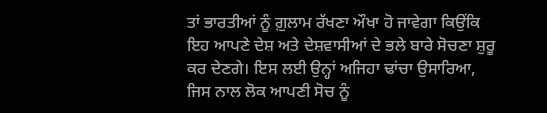ਤਾਂ ਭਾਰਤੀਆਂ ਨੂੰ ਗ਼ੁਲਾਮ ਰੱਖਣਾ ਔਖਾ ਹੋ ਜਾਵੇਗਾ ਕਿਉਂਕਿ ਇਹ ਆਪਣੇ ਦੇਸ਼ ਅਤੇ ਦੇਸ਼ਵਾਸੀਆਂ ਦੇ ਭਲੇ ਬਾਰੇ ਸੋਚਣਾ ਸ਼ੁਰੂ ਕਰ ਦੇਣਗੇ। ਇਸ ਲਈ ਉਨ੍ਹਾਂ ਅਜਿਹਾ ਢਾਂਚਾ ਉਸਾਰਿਆ, ਜਿਸ ਨਾਲ ਲੋਕ ਆਪਣੀ ਸੋਚ ਨੂੰ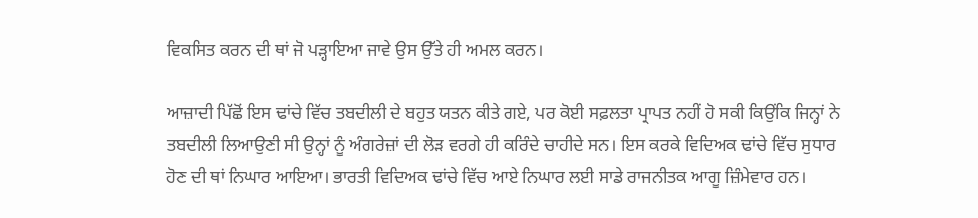ਵਿਕਸਿਤ ਕਰਨ ਦੀ ਥਾਂ ਜੋ ਪੜ੍ਹਾਇਆ ਜਾਵੇ ਉਸ ਉੱਤੇ ਹੀ ਅਮਲ ਕਰਨ।

ਆਜ਼ਾਦੀ ਪਿੱਛੋਂ ਇਸ ਢਾਂਚੇ ਵਿੱਚ ਤਬਦੀਲੀ ਦੇ ਬਹੁਤ ਯਤਨ ਕੀਤੇ ਗਏ, ਪਰ ਕੋਈ ਸਫ਼ਲਤਾ ਪ੍ਰਾਪਤ ਨਹੀਂ ਹੋ ਸਕੀ ਕਿਉਂਕਿ ਜਿਨ੍ਹਾਂ ਨੇ ਤਬਦੀਲੀ ਲਿਆਉਣੀ ਸੀ ਉਨ੍ਹਾਂ ਨੂੰ ਅੰਗਰੇਜ਼ਾਂ ਦੀ ਲੋੜ ਵਰਗੇ ਹੀ ਕਰਿੰਦੇ ਚਾਹੀਦੇ ਸਨ। ਇਸ ਕਰਕੇ ਵਿਦਿਅਕ ਢਾਂਚੇ ਵਿੱਚ ਸੁਧਾਰ ਹੋਣ ਦੀ ਥਾਂ ਨਿਘਾਰ ਆਇਆ। ਭਾਰਤੀ ਵਿਦਿਅਕ ਢਾਂਚੇ ਵਿੱਚ ਆਏ ਨਿਘਾਰ ਲਈ ਸਾਡੇ ਰਾਜਨੀਤਕ ਆਗੂ ਜ਼ਿੰਮੇਵਾਰ ਹਨ।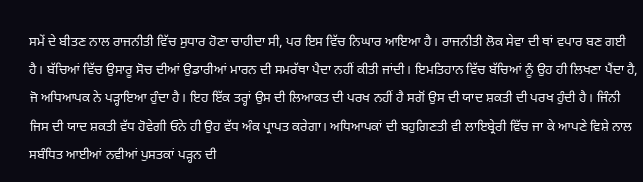ਸਮੇਂ ਦੇ ਬੀਤਣ ਨਾਲ ਰਾਜਨੀਤੀ ਵਿੱਚ ਸੁਧਾਰ ਹੋਣਾ ਚਾਹੀਦਾ ਸੀ, ਪਰ ਇਸ ਵਿੱਚ ਨਿਘਾਰ ਆਇਆ ਹੈ। ਰਾਜਨੀਤੀ ਲੋਕ ਸੇਵਾ ਦੀ ਥਾਂ ਵਪਾਰ ਬਣ ਗਈ ਹੈ। ਬੱਚਿਆਂ ਵਿੱਚ ਉਸਾਰੂ ਸੋਚ ਦੀਆਂ ਉਡਾਰੀਆਂ ਮਾਰਨ ਦੀ ਸਮਰੱਥਾ ਪੈਦਾ ਨਹੀਂ ਕੀਤੀ ਜਾਂਦੀ। ਇਮਤਿਹਾਨ ਵਿੱਚ ਬੱਚਿਆਂ ਨੂੰ ਉਹ ਹੀ ਲਿਖਣਾ ਪੈਂਦਾ ਹੈ, ਜੋ ਅਧਿਆਪਕ ਨੇ ਪੜ੍ਹਾਇਆ ਹੁੰਦਾ ਹੈ। ਇਹ ਇੱਕ ਤਰ੍ਹਾਂ ਉਸ ਦੀ ਲਿਆਕਤ ਦੀ ਪਰਖ ਨਹੀਂ ਹੈ ਸਗੋਂ ਉਸ ਦੀ ਯਾਦ ਸ਼ਕਤੀ ਦੀ ਪਰਖ ਹੁੰਦੀ ਹੈ। ਜਿੰਨੀ ਜਿਸ ਦੀ ਯਾਦ ਸ਼ਕਤੀ ਵੱਧ ਹੋਵੇਗੀ ਓਨੇ ਹੀ ਉਹ ਵੱਧ ਅੰਕ ਪ੍ਰਾਪਤ ਕਰੇਗਾ। ਅਧਿਆਪਕਾਂ ਦੀ ਬਹੁਗਿਣਤੀ ਵੀ ਲਾਇਬ੍ਰੇਰੀ ਵਿੱਚ ਜਾ ਕੇ ਆਪਣੇ ਵਿਸ਼ੇ ਨਾਲ ਸਬੰਧਿਤ ਆਈਆਂ ਨਵੀਆਂ ਪੁਸਤਕਾਂ ਪੜ੍ਹਨ ਦੀ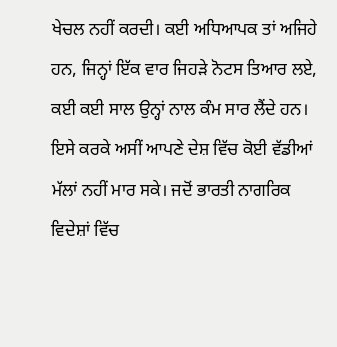ਖੇਚਲ ਨਹੀਂ ਕਰਦੀ। ਕਈ ਅਧਿਆਪਕ ਤਾਂ ਅਜਿਹੇ ਹਨ, ਜਿਨ੍ਹਾਂ ਇੱਕ ਵਾਰ ਜਿਹੜੇ ਨੋਟਸ ਤਿਆਰ ਲਏ, ਕਈ ਕਈ ਸਾਲ ਉਨ੍ਹਾਂ ਨਾਲ ਕੰਮ ਸਾਰ ਲੈਂਦੇ ਹਨ। ਇਸੇ ਕਰਕੇ ਅਸੀਂ ਆਪਣੇ ਦੇਸ਼ ਵਿੱਚ ਕੋਈ ਵੱਡੀਆਂ ਮੱਲਾਂ ਨਹੀਂ ਮਾਰ ਸਕੇ। ਜਦੋਂ ਭਾਰਤੀ ਨਾਗਰਿਕ ਵਿਦੇਸ਼ਾਂ ਵਿੱਚ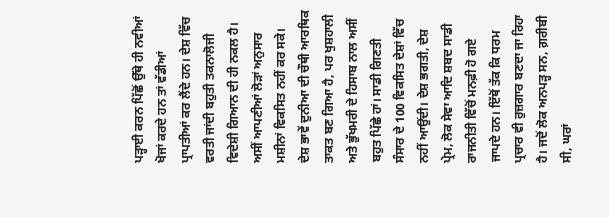ਪੜ੍ਹਾਈ ਕਰਨ ਪਿੱਛੋਂ ਉੱਥੇ ਹੀ ਨਵੀਆਂ ਖੋਜਾਂ ਕਰਦੇ ਹਨ ਤਾਂ ਵੱਡੀਆਂ ਪ੍ਰਾਪਤੀਆਂ ਕਰ ਲੈਂਦੇ ਹਨ। ਦੇਸ਼ ਵਿੱਚ ਵਰਤੀ ਜਾਂਦੀ ਬਹੁਤੀ ਤਕਨਾਲੋਜੀ ਵਿਦੇਸ਼ੀ ਗਿਆਨ ਦੀ ਹੀ ਨਕਲ ਹੈ। ਅਸੀਂ ਆਪਣੀਆਂ ਲੋੜਾਂ ਅਨੁਸਾਰ ਮਸ਼ੀਨਾਂ ਵਿਕਸਿਤ ਨਹੀਂ ਕਰ ਸਕੇ। ਦੇਸ਼ ਭਾਵੇਂ ਦੁਨੀਆ ਦੀ ਚੌਥੀ ਆਰਥਿਕ ਤਾਕਤ ਬਣ ਗਿਆ ਹੈ, ਪਰ ਖੁਸ਼ਹਾਲੀ ਅਤੇ ਭੁੱਖਮਰੀ ਦੇ ਹਿਸਾਬ ਨਾਲ ਅਸੀਂ ਬਹੁਤ ਪਿੱਛੇ ਹਾਂ। ਸਾਡੀ ਗਿਣਤੀ ਸੰਸਾਰ ਦੇ 100 ਵਿਕਸਿਤ ਦੇਸ਼ਾਂ ਵਿੱਚ ਨਹੀਂ ਆਉਂਦੀ। ਦੇਸ਼ ਭਗਤੀ, ਦੇਸ਼ ਪ੍ਰੇਮ, ਲੋਕ ਸੇਵਾ ਆਦਿ ਸ਼ਬਦ ਸਾਡੀ ਰਾਜਨੀਤੀ ਵਿੱਚੋਂ ਮਨਫ਼ੀ ਹੋ ਗਏ ਜਾਪਦੇ ਹਨ। ਇੱਥੋਂ ਤੱਕ ਕਿ ਧਰਮ ਪ੍ਰਚਾਰ ਵੀ ਰੁਜ਼ਗਾਰ ਬਣਦਾ ਜਾ ਰਿਹਾ ਹੈ। ਜਦੋਂ ਲੋਕ ਅਨਪੜ੍ਹ ਸਨ, ਗ਼ਰੀਬੀ ਸੀ, ਘਰਾਂ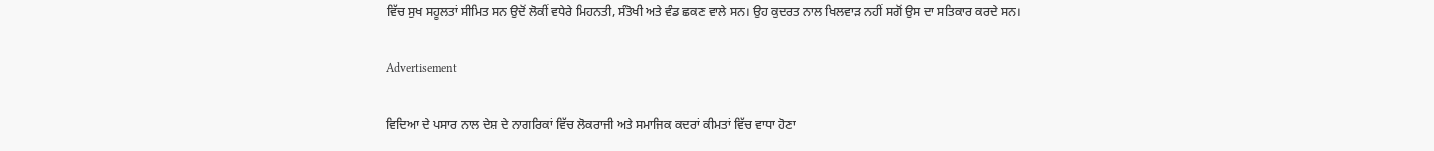ਵਿੱਚ ਸੁਖ ਸਹੂਲਤਾਂ ਸੀਮਿਤ ਸਨ ਉਦੋਂ ਲੋਕੀਂ ਵਧੇਰੇ ਮਿਹਨਤੀ, ਸੰਤੋਖੀ ਅਤੇ ਵੰਡ ਛਕਣ ਵਾਲੇ ਸਨ। ਉਹ ਕੁਦਰਤ ਨਾਲ ਖਿਲਵਾੜ ਨਹੀਂ ਸਗੋਂ ਉਸ ਦਾ ਸਤਿਕਾਰ ਕਰਦੇ ਸਨ।

Advertisement

ਵਿਦਿਆ ਦੇ ਪਸਾਰ ਨਾਲ ਦੇਸ਼ ਦੇ ਨਾਗਰਿਕਾਂ ਵਿੱਚ ਲੋਕਰਾਜੀ ਅਤੇ ਸਮਾਜਿਕ ਕਦਰਾਂ ਕੀਮਤਾਂ ਵਿੱਚ ਵਾਧਾ ਹੋਣਾ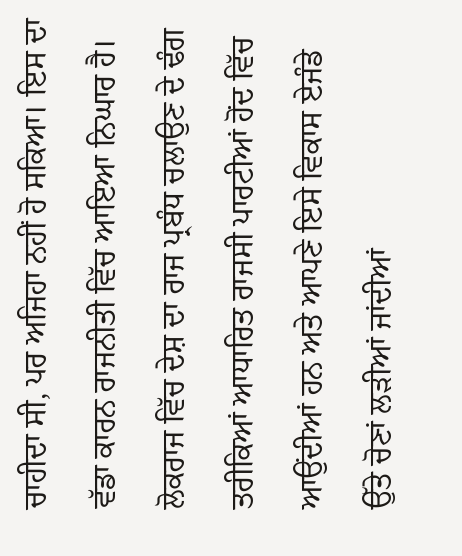ਚਾਹੀਦਾ ਸੀ, ਪਰ ਅਜਿਹਾ ਨਹੀਂ ਹੋ ਸਕਿਆ। ਇਸ ਦਾ ਵੱਡਾ ਕਾਰਨ ਰਾਜਨੀਤੀ ਵਿੱਚ ਆਇਆ ਨਿਘਾਰ ਹੈ। ਲੋਕਰਾਜ ਵਿੱਚ ਦੇਸ਼ ਦਾ ਰਾਜ ਪ੍ਰਬੰਧ ਚਲਾਉਣ ਦੇ ਢੰਗ ਤਰੀਕਿਆਂ ਆਧਾਰਿਤ ਰਾਜਸੀ ਪਾਰਟੀਆਂ ਹੋਂਦ ਵਿੱਚ ਆਉਂਦੀਆਂ ਹਨ ਅਤੇ ਆਪਣੇ ਇਸੇ ਵਿਕਾਸ ਏਜੰਡੇ ਉੱਤੇ ਚੋਣਾਂ ਲੜੀਆਂ ਜਾਂਦੀਆਂ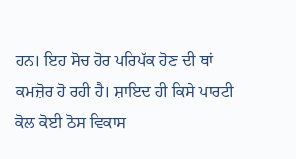ਹਨ। ਇਹ ਸੋਚ ਹੋਰ ਪਰਿਪੱਕ ਹੋਣ ਦੀ ਥਾਂ ਕਮਜ਼ੋਰ ਹੋ ਰਹੀ ਹੈ। ਸ਼ਾਇਦ ਹੀ ਕਿਸੇ ਪਾਰਟੀ ਕੋਲ ਕੋਈ ਠੋਸ ਵਿਕਾਸ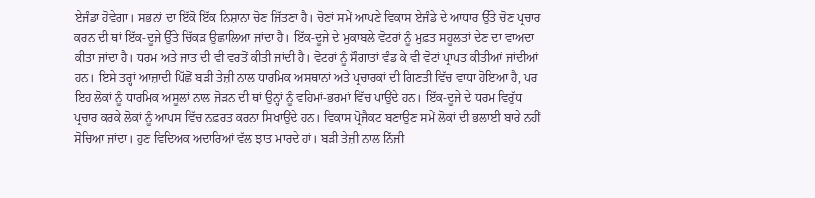ਏਜੰਡਾ ਹੋਵੇਗਾ। ਸਭਨਾਂ ਦਾ ਇੱਕੋ ਇੱਕ ਨਿਸ਼ਾਨਾ ਚੋਣ ਜਿੱਤਣਾ ਹੈ। ਚੋਣਾਂ ਸਮੇਂ ਆਪਣੇ ਵਿਕਾਸ ਏਜੰਡੇ ਦੇ ਆਧਾਰ ਉੱਤੇ ਚੋਣ ਪ੍ਰਚਾਰ ਕਰਨ ਦੀ ਥਾਂ ਇੱਕ-ਦੂਜੇ ਉੱਤੇ ਚਿੱਕੜ ਉਛਾਲਿਆ ਜਾਂਦਾ ਹੈ। ਇੱਕ-ਦੂਜੇ ਦੇ ਮੁਕਾਬਲੇ ਵੋਟਰਾਂ ਨੂੰ ਮੁਫ਼ਤ ਸਹੂਲਤਾਂ ਦੇਣ ਦਾ ਵਾਅਦਾ ਕੀਤਾ ਜਾਂਦਾ ਹੈ। ਧਰਮ ਅਤੇ ਜਾਤ ਦੀ ਵੀ ਵਰਤੋਂ ਕੀਤੀ ਜਾਂਦੀ ਹੈ। ਵੋਟਰਾਂ ਨੂੰ ਸੌਗਾਤਾਂ ਵੰਡ ਕੇ ਵੀ ਵੋਟਾਂ ਪ੍ਰਾਪਤ ਕੀਤੀਆਂ ਜਾਂਦੀਆਂ ਹਨ। ਇਸੇ ਤਰ੍ਹਾਂ ਆਜ਼ਾਦੀ ਪਿੱਛੋਂ ਬੜੀ ਤੇਜ਼ੀ ਨਾਲ ਧਾਰਮਿਕ ਅਸਥਾਨਾਂ ਅਤੇ ਪ੍ਰਚਾਰਕਾਂ ਦੀ ਗਿਣਤੀ ਵਿੱਚ ਵਾਧਾ ਹੋਇਆ ਹੈ, ਪਰ ਇਹ ਲੋਕਾਂ ਨੂੰ ਧਾਰਮਿਕ ਅਸੂਲਾਂ ਨਾਲ ਜੋੜਨ ਦੀ ਥਾਂ ਉਨ੍ਹਾਂ ਨੂੰ ਵਹਿਮਾਂ-ਭਰਮਾਂ ਵਿੱਚ ਪਾਉਂਦੇ ਹਨ। ਇੱਕ-ਦੂਜੇ ਦੇ ਧਰਮ ਵਿਰੁੱਧ ਪ੍ਰਚਾਰ ਕਰਕੇ ਲੋਕਾਂ ਨੂੰ ਆਪਸ ਵਿੱਚ ਨਫ਼ਰਤ ਕਰਨਾ ਸਿਖਾਉਂਦੇ ਹਨ। ਵਿਕਾਸ ਪ੍ਰੋਜੈਕਟ ਬਣਾਉਣ ਸਮੇਂ ਲੋਕਾਂ ਦੀ ਭਲਾਈ ਬਾਰੇ ਨਹੀਂ ਸੋਚਿਆ ਜਾਂਦਾ। ਹੁਣ ਵਿਦਿਅਕ ਅਦਾਰਿਆਂ ਵੱਲ ਝਾਤ ਮਾਰਦੇ ਹਾਂ। ਬੜੀ ਤੇਜ਼ੀ ਨਾਲ ਨਿੱਜੀ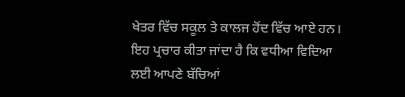ਖੇਤਰ ਵਿੱਚ ਸਕੂਲ ਤੇ ਕਾਲਜ ਹੋਂਦ ਵਿੱਚ ਆਏ ਹਨ। ਇਹ ਪ੍ਰਚਾਰ ਕੀਤਾ ਜਾਂਦਾ ਹੈ ਕਿ ਵਧੀਆ ਵਿਦਿਆ ਲਈ ਆਪਣੇ ਬੱਚਿਆਂ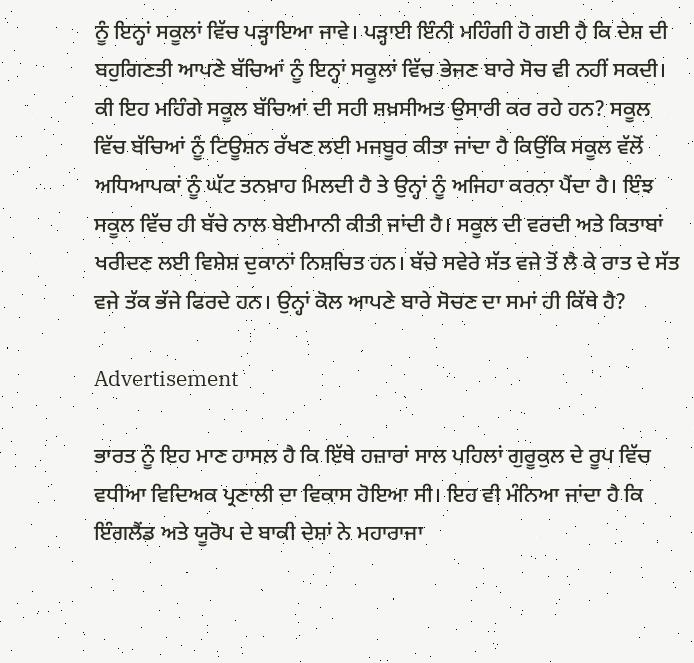ਨੂੰ ਇਨ੍ਹਾਂ ਸਕੂਲਾਂ ਵਿੱਚ ਪੜ੍ਹਾਇਆ ਜਾਵੇ। ਪੜ੍ਹਾਈ ਇੰਨੀ ਮਹਿੰਗੀ ਹੋ ਗਈ ਹੈ ਕਿ ਦੇਸ਼ ਦੀ ਬਹੁਗਿਣਤੀ ਆਪਣੇ ਬੱਚਿਆਂ ਨੂੰ ਇਨ੍ਹਾਂ ਸਕੂਲਾਂ ਵਿੱਚ ਭੇਜਣ ਬਾਰੇ ਸੋਚ ਵੀ ਨਹੀਂ ਸਕਦੀ। ਕੀ ਇਹ ਮਹਿੰਗੇ ਸਕੂਲ ਬੱਚਿਆਂ ਦੀ ਸਹੀ ਸ਼ਖ਼ਸੀਅਤ ਉਸਾਰੀ ਕਰ ਰਹੇ ਹਨ? ਸਕੂਲ ਵਿੱਚ ਬੱਚਿਆਂ ਨੂੰ ਟਿਊਸ਼ਨ ਰੱਖਣ ਲਈ ਮਜਬੂਰ ਕੀਤਾ ਜਾਂਦਾ ਹੈ ਕਿਉਂਕਿ ਸਕੂਲ ਵੱਲੋਂ ਅਧਿਆਪਕਾਂ ਨੂੰ ਘੱਟ ਤਨਖ਼ਾਹ ਮਿਲਦੀ ਹੈ ਤੇ ਉਨ੍ਹਾਂ ਨੂੰ ਅਜਿਹਾ ਕਰਨਾ ਪੈਂਦਾ ਹੈ। ਇੰਝ ਸਕੂਲ ਵਿੱਚ ਹੀ ਬੱਚੇ ਨਾਲ ਬੇਈਮਾਨੀ ਕੀਤੀ ਜਾਂਦੀ ਹੈ। ਸਕੂਲ ਦੀ ਵਰਦੀ ਅਤੇ ਕਿਤਾਬਾਂ ਖਰੀਦਣ ਲਈ ਵਿਸ਼ੇਸ਼ ਦੁਕਾਨਾਂ ਨਿਸ਼ਚਿਤ ਹਨ। ਬੱਚੇ ਸਵੇਰੇ ਸੱਤ ਵਜੇ ਤੋਂ ਲੈ ਕੇ ਰਾਤ ਦੇ ਸੱਤ ਵਜੇ ਤੱਕ ਭੱਜੇ ਫਿਰਦੇ ਹਨ। ਉਨ੍ਹਾਂ ਕੋਲ ਆਪਣੇ ਬਾਰੇ ਸੋਚਣ ਦਾ ਸਮਾਂ ਹੀ ਕਿੱਥੇ ਹੈ?

Advertisement

ਭਾਰਤ ਨੂੰ ਇਹ ਮਾਣ ਹਾਸਲ ਹੈ ਕਿ ਇੱਥੇ ਹਜ਼ਾਰਾਂ ਸਾਲ ਪਹਿਲਾਂ ਗੁਰੂਕੁਲ ਦੇ ਰੂਪ ਵਿੱਚ ਵਧੀਆ ਵਿਦਿਅਕ ਪ੍ਰਣਾਲੀ ਦਾ ਵਿਕਾਸ ਹੋਇਆ ਸੀ। ਇਹ ਵੀ ਮੰਨਿਆ ਜਾਂਦਾ ਹੈ ਕਿ ਇੰਗਲੈਂਡ ਅਤੇ ਯੂਰੋਪ ਦੇ ਬਾਕੀ ਦੇਸ਼ਾਂ ਨੇ ਮਹਾਰਾਜਾ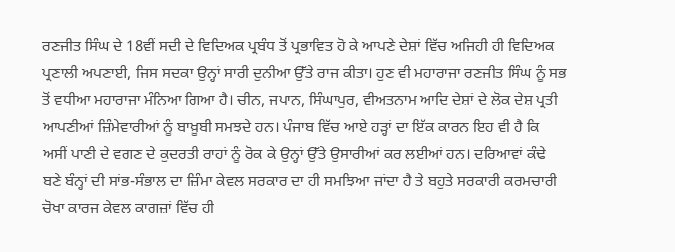ਰਣਜੀਤ ਸਿੰਘ ਦੇ 18ਵੀਂ ਸਦੀ ਦੇ ਵਿਦਿਅਕ ਪ੍ਰਬੰਧ ਤੋਂ ਪ੍ਰਭਾਵਿਤ ਹੋ ਕੇ ਆਪਣੇ ਦੇਸ਼ਾਂ ਵਿੱਚ ਅਜਿਹੀ ਹੀ ਵਿਦਿਅਕ ਪ੍ਰਣਾਲੀ ਅਪਣਾਈ, ਜਿਸ ਸਦਕਾ ਉਨ੍ਹਾਂ ਸਾਰੀ ਦੁਨੀਆ ਉੱਤੇ ਰਾਜ ਕੀਤਾ। ਹੁਣ ਵੀ ਮਹਾਰਾਜਾ ਰਣਜੀਤ ਸਿੰਘ ਨੂੰ ਸਭ ਤੋਂ ਵਧੀਆ ਮਹਾਰਾਜਾ ਮੰਨਿਆ ਗਿਆ ਹੈ। ਚੀਨ, ਜਪਾਨ, ਸਿੰਘਾਪੁਰ, ਵੀਅਤਨਾਮ ਆਦਿ ਦੇਸ਼ਾਂ ਦੇ ਲੋਕ ਦੇਸ਼ ਪ੍ਰਤੀ ਆਪਣੀਆਂ ਜ਼ਿੰਮੇਵਾਰੀਆਂ ਨੂੰ ਬਾਖ਼ੂਬੀ ਸਮਝਦੇ ਹਨ। ਪੰਜਾਬ ਵਿੱਚ ਆਏ ਹੜ੍ਹਾਂ ਦਾ ਇੱਕ ਕਾਰਨ ਇਹ ਵੀ ਹੈ ਕਿ ਅਸੀਂ ਪਾਣੀ ਦੇ ਵਗਣ ਦੇ ਕੁਦਰਤੀ ਰਾਹਾਂ ਨੂੰ ਰੋਕ ਕੇ ਉਨ੍ਹਾਂ ਉੱਤੇ ਉਸਾਰੀਆਂ ਕਰ ਲਈਆਂ ਹਨ। ਦਰਿਆਵਾਂ ਕੰਢੇ ਬਣੇ ਬੰਨ੍ਹਾਂ ਦੀ ਸਾਂਭ-ਸੰਭਾਲ ਦਾ ਜ਼ਿੰਮਾ ਕੇਵਲ ਸਰਕਾਰ ਦਾ ਹੀ ਸਮਝਿਆ ਜਾਂਦਾ ਹੈ ਤੇ ਬਹੁਤੇ ਸਰਕਾਰੀ ਕਰਮਚਾਰੀ ਚੋਖਾ ਕਾਰਜ ਕੇਵਲ ਕਾਗਜ਼ਾਂ ਵਿੱਚ ਹੀ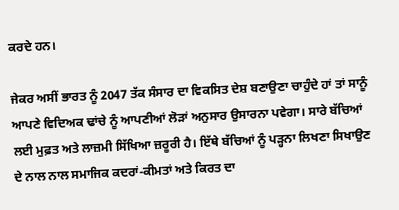ਕਰਦੇ ਹਨ।

ਜੇਕਰ ਅਸੀਂ ਭਾਰਤ ਨੂੰ 2047 ਤੱਕ ਸੰਸਾਰ ਦਾ ਵਿਕਸਿਤ ਦੇਸ਼ ਬਣਾਉਣਾ ਚਾਹੁੰਦੇ ਹਾਂ ਤਾਂ ਸਾਨੂੰ ਆਪਣੇ ਵਿਦਿਅਕ ਢਾਂਚੇ ਨੂੰ ਆਪਣੀਆਂ ਲੋੜਾਂ ਅਨੁਸਾਰ ਉਸਾਰਨਾ ਪਵੇਗਾ। ਸਾਰੇ ਬੱਚਿਆਂ ਲਈ ਮੁਫ਼ਤ ਅਤੇ ਲਾਜ਼ਮੀ ਸਿੱਖਿਆ ਜ਼ਰੂਰੀ ਹੈ। ਇੱਥੇ ਬੱਚਿਆਂ ਨੂੰ ਪੜ੍ਹਨਾ ਲਿਖਣਾ ਸਿਖਾਉਣ ਦੇ ਨਾਲ ਨਾਲ ਸਮਾਜਿਕ ਕਦਰਾਂ-ਕੀਮਤਾਂ ਅਤੇ ਕਿਰਤ ਦਾ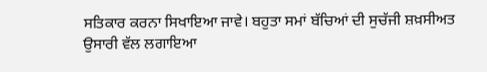ਸਤਿਕਾਰ ਕਰਨਾ ਸਿਖਾਇਆ ਜਾਵੇ। ਬਹੁਤਾ ਸਮਾਂ ਬੱਚਿਆਂ ਦੀ ਸੁਚੱਜੀ ਸ਼ਖ਼ਸੀਅਤ ਉਸਾਰੀ ਵੱਲ ਲਗਾਇਆ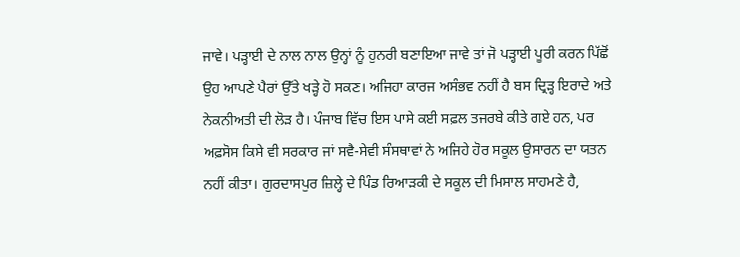ਜਾਵੇ। ਪੜ੍ਹਾਈ ਦੇ ਨਾਲ ਨਾਲ ਉਨ੍ਹਾਂ ਨੂੰ ਹੁਨਰੀ ਬਣਾਇਆ ਜਾਵੇ ਤਾਂ ਜੋ ਪੜ੍ਹਾਈ ਪੂਰੀ ਕਰਨ ਪਿੱਛੋਂ ਉਹ ਆਪਣੇ ਪੈਰਾਂ ਉੱਤੇ ਖੜ੍ਹੇ ਹੋ ਸਕਣ। ਅਜਿਹਾ ਕਾਰਜ ਅਸੰਭਵ ਨਹੀਂ ਹੈ ਬਸ ਦ੍ਰਿੜ੍ਹ ਇਰਾਦੇ ਅਤੇ ਨੇਕਨੀਅਤੀ ਦੀ ਲੋੜ ਹੈ। ਪੰਜਾਬ ਵਿੱਚ ਇਸ ਪਾਸੇ ਕਈ ਸਫ਼ਲ ਤਜਰਬੇ ਕੀਤੇ ਗਏ ਹਨ, ਪਰ ਅਫ਼ਸੋਸ ਕਿਸੇ ਵੀ ਸਰਕਾਰ ਜਾਂ ਸਵੈ-ਸੇਵੀ ਸੰਸਥਾਵਾਂ ਨੇ ਅਜਿਹੇ ਹੋਰ ਸਕੂਲ ਉਸਾਰਨ ਦਾ ਯਤਨ ਨਹੀਂ ਕੀਤਾ। ਗੁਰਦਾਸਪੁਰ ਜ਼ਿਲ੍ਹੇ ਦੇ ਪਿੰਡ ਰਿਆੜਕੀ ਦੇ ਸਕੂਲ ਦੀ ਮਿਸਾਲ ਸਾਹਮਣੇ ਹੈ,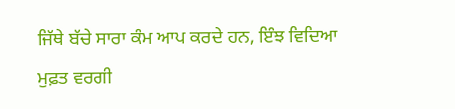ਜਿੱਥੇ ਬੱਚੇ ਸਾਰਾ ਕੰਮ ਆਪ ਕਰਦੇ ਹਨ, ਇੰਝ ਵਿਦਿਆ ਮੁਫ਼ਤ ਵਰਗੀ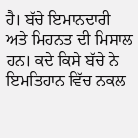ਹੈ। ਬੱਚੇ ਇਮਾਨਦਾਰੀ ਅਤੇ ਮਿਹਨਤ ਦੀ ਮਿਸਾਲ ਹਨ। ਕਦੇ ਕਿਸੇ ਬੱਚੇ ਨੇ ਇਮਤਿਹਾਨ ਵਿੱਚ ਨਕਲ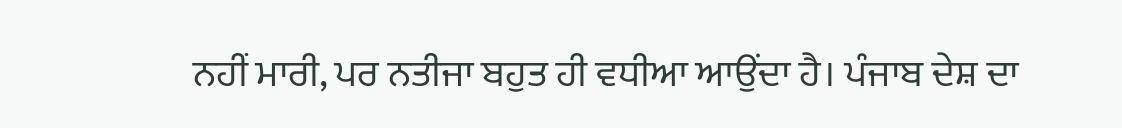ਨਹੀਂ ਮਾਰੀ, ਪਰ ਨਤੀਜਾ ਬਹੁਤ ਹੀ ਵਧੀਆ ਆਉਂਦਾ ਹੈ। ਪੰਜਾਬ ਦੇਸ਼ ਦਾ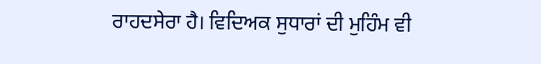ਰਾਹਦਸੇਰਾ ਹੈ। ਵਿਦਿਅਕ ਸੁਧਾਰਾਂ ਦੀ ਮੁਹਿੰਮ ਵੀ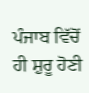ਪੰਜਾਬ ਵਿੱਚੋਂ ਹੀ ਸ਼ੁਰੂ ਹੋਣੀ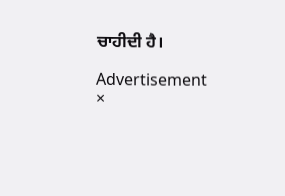ਚਾਹੀਦੀ ਹੈ।

Advertisement
×